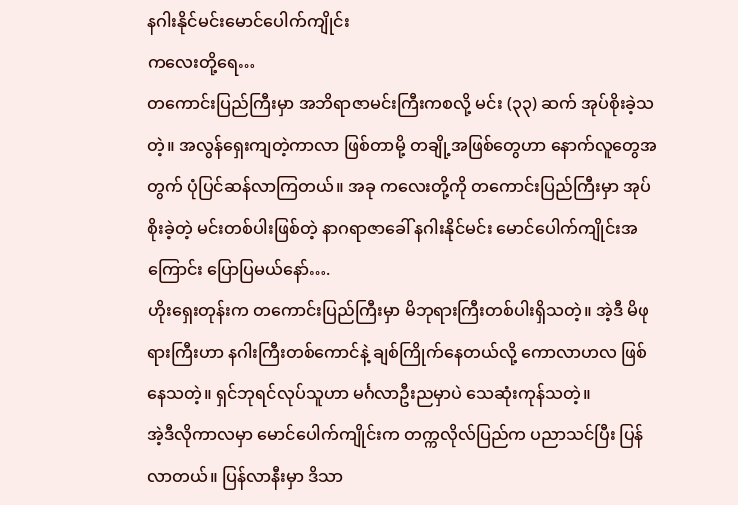နဂါးနိုင်မင်းမောင်ပေါက်ကျိုင်း
ကလေးတို့ရေ…
တကောင်းပြည်ကြီးမှာ အဘိရာဇာမင်းကြီးကစလို့ မင်း (၃၃) ဆက် အုပ်စိုးခဲ့သတဲ့။ အလွန်ရှေးကျတဲ့ကာလာ ဖြစ်တာမို့ တချို့အဖြစ်တွေဟာ နောက်လူတွေအတွက် ပုံပြင်ဆန်လာကြတယ်။ အခု ကလေးတို့ကို တကောင်းပြည်ကြီးမှာ အုပ်စိုးခဲ့တဲ့ မင်းတစ်ပါးဖြစ်တဲ့ နာဂရာဇာခေါ် နဂါးနိုင်မင်း မောင်ပေါက်ကျိုင်းအကြောင်း ပြောပြမယ်နော်….
ဟိုးရှေးတုန်းက တကောင်းပြည်ကြီးမှာ မိဘုရားကြီးတစ်ပါးရှိသတဲ့။ အဲ့ဒီ မိဖုရားကြီးဟာ နဂါးကြီးတစ်ကောင်နဲ့ ချစ်ကြိုက်နေတယ်လို့ ကောလာဟလ ဖြစ်နေသတဲ့။ ရှင်ဘုရင်လုပ်သူဟာ မင်္ဂလာဦးညမှာပဲ သေဆုံးကုန်သတဲ့။
အဲ့ဒီလိုကာလမှာ မောင်ပေါက်ကျိုင်းက တက္ကလိုလ်ပြည်က ပညာသင်ပြီး ပြန်လာတယ်။ ပြန်လာနီးမှာ ဒိသာ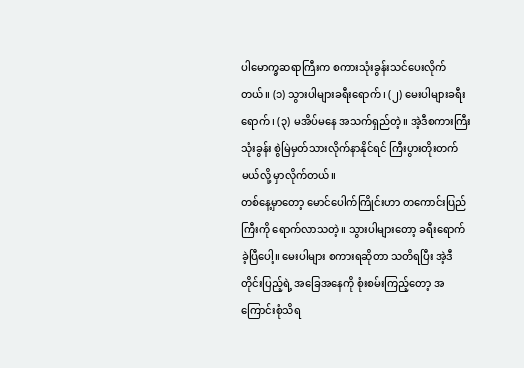ပါမောက္ခဆရာကြီးက စကားသုံးခွန်းသင်ပေးလိုက်တယ်။ (၁) သွားပါများခရီးရောက်၊ (၂) မေးပါများခရီးရောက်၊ (၃) မအိပ်မနေ အသက်ရှည်တဲ့။ အဲ့ဒီစကားကြီးသုံးခွန်း စွဲမြဲမှတ်သားလိုက်နာနိုင်ရင် ကြီးပွားတိုးတက်မယ်လို့ မှာလိုက်တယ်။
တစ်နေ့မှာတော့ မောင်ပေါက်ကြိုင်းဟာ တကောင်းပြည်ကြီးကို ရောက်လာသတဲ့။ သွားပါများတော့ ခရီးရောက်ခဲ့ပြီပေါ့။ မေးပါများ စကားရဆိုတာ သတိရပြီး အဲ့ဒီတိုင်းပြည့်ရဲ့ အခြေအနေကို စုံးစမ်းကြည့်တော့ အကြောင်းစုံသိရ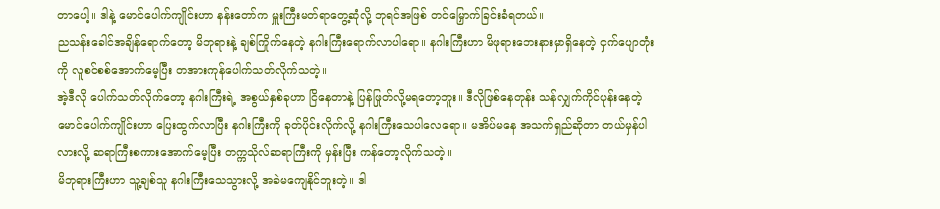တာပေါ့။ ဒါနဲ့ မောင်ပေါက်ကျိုင်းဟာ နန်းတော်က မှူးကြီးမတ်ရာတွေ့ဆုံလို့ ဘုရင်အဖြစ် တင်မြှောက်ခြင်းခံရတယ်။
ညသန်းခေါင်အချိန်ရောက်တော့ မိဘုရားနဲ့ ချစ်ကြိုက်နေတဲ့ နဂါးကြီးရောက်လာပါရော။ နဂါးကြီးဟာ မိဖုရားဘေးနားမှာရှိနေတဲ့ ငှက်ပျောတုံးကို လူစင်စစ်အောက်မေ့ပြီး တအားကုန်ပေါက်သတ်လိုက်သတဲ့။
အဲ့ဒီလို ပေါက်သတ်လိုက်တော့ နဂါးကြီးရဲ့ အစွယ်နှစ်ခုဟာ ငြိနေတာနဲ့ ပြန်ဖြုတ်လို့မရတော့ဘူး။ ဒီလိုဖြစ်နေတုန်း သန်လျှက်ကိုင်ပုန်းနေတဲ့ မောင်ပေါက်ကျိုင်းဟာ ပြေးထွက်လာပြီး နဂါးကြီးကို ခုတ်ပိုင်းလိုက်လို့ နဂါးကြီးသေပါလေရော။ မအိပ်မနေ အသက်ရှည်ဆိုတာ တယ်မှန်ပါလားလို့ ဆရာကြီးစကားအောက်မေ့ပြီး တက္ကသိုလ်ဆရာကြီးကို မှန်းပြီး ကန်တော့လိုက်သတဲ့။
မိဘုရားကြီးဟာ သူ့ချစ်သူ နဂါးကြီးသေသွားလို့ အခဲမကျေနိုင်ဘူးတဲ့။ ဒါ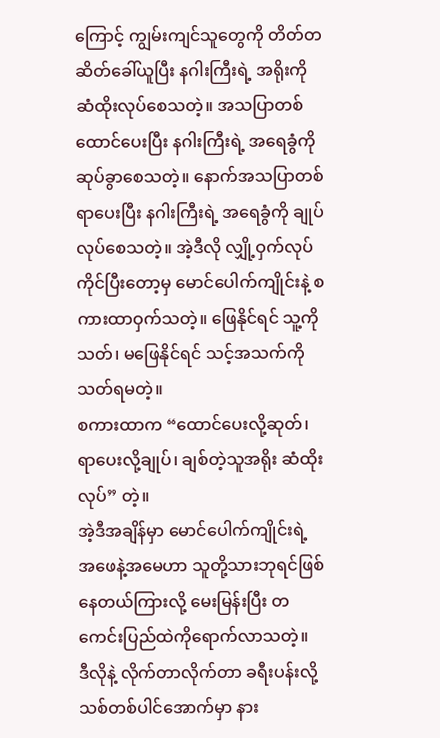ကြောင့် ကျွမ်းကျင်သူတွေကို တိတ်တဆိတ်ခေါ်ယူပြီး နဂါးကြီးရဲ့ အရိုးကို ဆံထိုးလုပ်စေသတဲ့။ အသပြာတစ်ထောင်ပေးပြီး နဂါးကြီးရဲ့ အရေခွံကို ဆုပ်ခွာစေသတဲ့။ နောက်အသပြာတစ်ရာပေးပြီး နဂါးကြီးရဲ့ အရေခွံကို ချုပ်လုပ်စေသတဲ့။ အဲ့ဒီလို လျှို့ဝှက်လုပ်ကိုင်ပြီးတော့မှ မောင်ပေါက်ကျိုင်းနဲ့ စကားထာဝှက်သတဲ့။ ဖြေနိုင်ရင် သူ့ကိုသတ်၊ မဖြေနိုင်ရင် သင့်အသက်ကို သတ်ရမတဲ့။
စကားထာက “ထောင်ပေးလို့ဆုတ်၊ ရာပေးလို့ချုပ်၊ ချစ်တဲ့သူအရိုး ဆံထိုးလုပ်” တဲ့။
အဲ့ဒီအချိန်မှာ မောင်ပေါက်ကျိုင်းရဲ့ အဖေနဲ့အမေဟာ သူတို့သားဘုရင်ဖြစ်နေတယ်ကြားလို့ မေးမြန်းပြီး တကေင်းပြည်ထဲကိုရောက်လာသတဲ့။
ဒီလိုနဲ့ လိုက်တာလိုက်တာ ခရီးပန်းလို့ သစ်တစ်ပါင်အောက်မှာ နား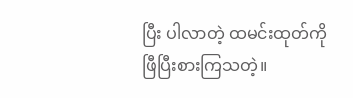ပြီး ပါလာတဲ့ ထမင်းထုတ်ကို ဖြီပြီးစားကြသတဲ့။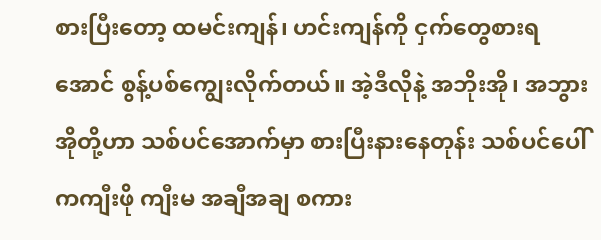စားပြီးတော့ ထမင်းကျန်၊ ဟင်းကျန်ကို ငှက်တွေစားရအောင် စွန့်ပစ်ကျွေးလိုက်တယ်။ အဲ့ဒီလိုနဲ့ အဘိုးအို၊ အဘွားအိုတို့ဟာ သစ်ပင်အောက်မှာ စားပြီးနားနေတုန်း သစ်ပင်ပေါ်ကကျီးဖို ကျီးမ အချီအချ စကား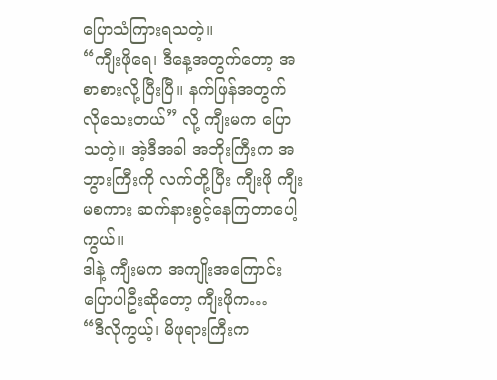ပြောသံကြားရသတဲ့။
“ကျီးဖိုရေ၊ ဒီနေ့အတွက်တော့ အစာစားလို့ပြီးပြီ။ နက်ဖြန်အတွက် လိုသေးတယ်” လို့ ကျီးမက ပြောသတဲ့။ အဲ့ဒီအခါ အဘိုးကြီးက အဘွားကြီးကို လက်တို့ပြီး ကျီးဖို ကျီးမစကား ဆက်နားစွင့်နေကြတာပေါ့ကွယ်။
ဒါနဲ့ ကျီးမက အကျိုးအကြောင်း ပြောပါဦးဆိုတော့ ကျီးဖိုက…
“ဒီလိုကွယ့်၊ မိဖုရားကြီးက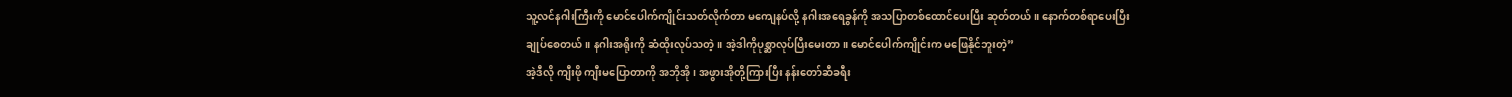သူ့လင်နဂါးကြီးကို မောင်ပေါက်ကျိုင်းသတ်လိုက်တာ မကျေနပ်လို့ နဂါးအရေခွန်ကို အသပြာတစ်ထောင်ပေးပြီး ဆုတ်တယ်။ နောက်တစ်ရာပေးပြီးချုပ်စေတယ်။ နဂါးအရိုးကို ဆံထိုးလုပ်သတဲ့။ အဲ့ဒါကိုပုစ္ဆာလုပ်ပြီးမေးတာ။ မောင်ပေါက်ကျိုင်းက မဖြေနိုင်ဘူးတဲ့”
အဲ့ဒီလို ကျီးဖို ကျီးမပြောတာကို အဘိုအို၊ အဖွားအိုတို့ကြားပြီး နန်းတော်ဆီခရီး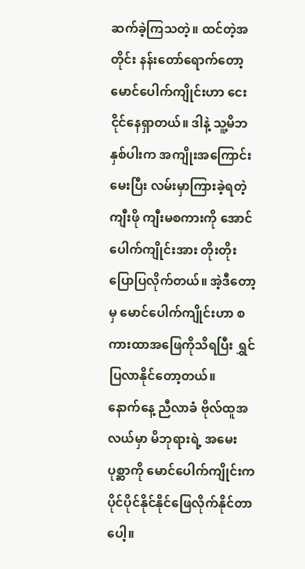ဆက်ခဲ့ကြသတဲ့။ ထင်တဲ့အတိုင်း နန်းတော်ရောက်တော့ မောင်ပေါက်ကျိုင်းဟာ ငေးငိုင်နေရှာတယ်။ ဒါနဲ့ သူ့မိဘနှစ်ပါးက အကျိုးအကြောင်းမေးပြီး လမ်းမှာကြားခဲ့ရတဲ့ ကျီးဖို ကျီးမစကားကို အောင်ပေါက်ကျိုင်းအား တိုးတိုးပြောပြလိုက်တယ်။ အဲ့ဒီတော့မှ မောင်ပေါက်ကျိုင်းဟာ စကားထာအဖြေကိုသိရပြီး ရွှင်ပြလာနိုင်တော့တယ်။
နောက်နေ့ ညီလာခံ ဗိုလ်ထူအလယ်မှာ မိဘုရားရဲ့ အမေးပုစ္ဆာကို မောင်ပေါက်ကျိုင်းက ပိုင်ပိုင်နိုင်နိုင်ဖြေလိုက်နိုင်တာပေါ့။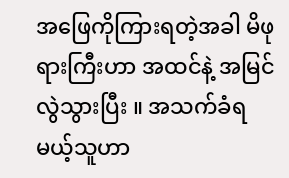အဖြေကိုကြားရတဲ့အခါ မိဖုရားကြီးဟာ အထင်နဲ့ အမြင်လွဲသွားပြီး ။ အသက်ခံရမယ့်သူဟာ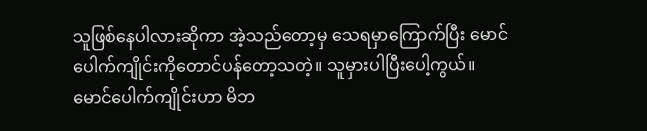သူဖြစ်နေပါလားဆိုကာ အဲ့သည်တော့မှ သေရမှာကြောက်ပြီး မောင်ပေါက်ကျိုင်းကိုတောင်ပန်တော့သတဲ့။ သူမှားပါပြီးပေါ့ကွယ်။
မောင်ပေါက်ကျိုင်းဟာ မိဘ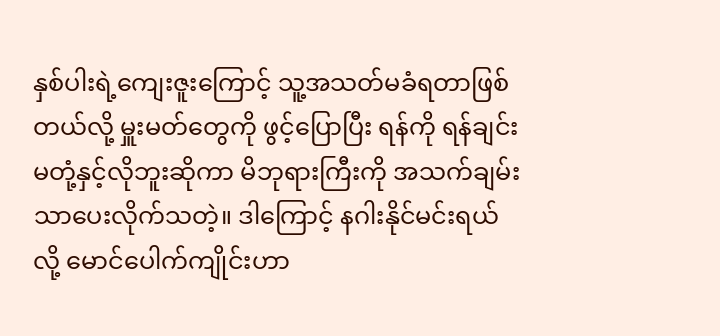နှစ်ပါးရဲ့ကျေးဇူးကြောင့် သူ့အသတ်မခံရတာဖြစ်တယ်လို့ မှူးမတ်တွေကို ဖွင့်ပြောပြီး ရန်ကို ရန်ချင်းမတုံ့နှင့်လိုဘူးဆိုကာ မိဘုရားကြီးကို အသက်ချမ်းသာပေးလိုက်သတဲ့။ ဒါကြောင့် နဂါးနိုင်မင်းရယ်လို့ မောင်ပေါက်ကျိုင်းဟာ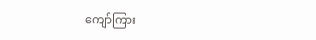ကျော်ကြား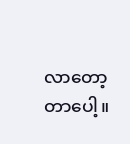လာတော့တာပေါ့။